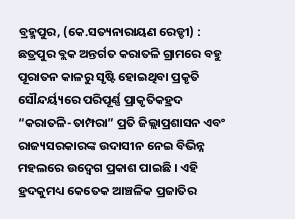ବ୍ରହ୍ମପୁର, (କେ.ସତ୍ୟନାରାୟଣ ରେଡ୍ଡୀ) : ଛତ୍ରପୁର ବ୍ଲକ ଅନ୍ତର୍ଗତ କରାତଳି ଗ୍ରାମରେ ବହୁ ପୂରାତନ କାଳରୁ ସୃଷ୍ଟି ହୋଇଥିବା ପ୍ରକୃତି ସୌନ୍ଦର୍ୟ୍ୟରେ ପରିପୂର୍ଣ୍ଣ ପ୍ରାକୃତିକହ୍ରଦ “କରାତଳି-ତାମ୍ପରା” ପ୍ରତି ଜିଲ୍ଲାପ୍ରଶାସନ ଏବଂ ରାଜ୍ୟସରକାରଙ୍କ ଉଦାସୀନ ନେଇ ବିଭିନ୍ନ ମହଲରେ ଉଦ୍ବେଗ ପ୍ରକାଶ ପାଇଛି । ଏହି ହ୍ରଦକୁମଧ୍ୟ କେତେକ ଆଞ୍ଚଳିକ ପ୍ରଜାତିର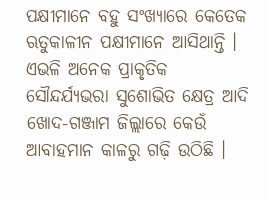ପକ୍ଷୀମାନେ ବହୁ ସଂଖ୍ୟାରେ କେତେକ ଋତୁକାଳୀନ ପକ୍ଷୀମାନେ ଆସିଥାନ୍ତି । ଏଭଳି ଅନେକ ପ୍ରାକୃତିକ ସୌନ୍ଦର୍ଯ୍ୟଭରା ସୁଶୋଭିତ କ୍ଷେତ୍ର ଆଦି ଖୋଦ-ଗଞ୍ଜାମ ଜିଲ୍ଲାରେ କେଉଁ ଆବାହମାନ କାଳରୁ ଗଢ଼ି ଉଠିଛି ।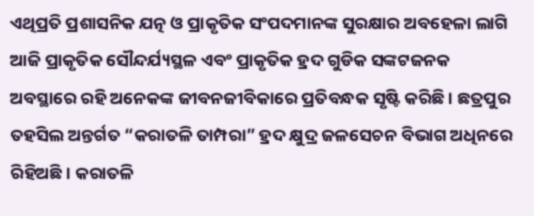ଏଥିପ୍ରତି ପ୍ରଶାସନିକ ଯତ୍ନ ଓ ପ୍ରାକୃତିକ ସଂପଦମାନଙ୍କ ସୁରକ୍ଷାର ଅବହେଳା ଲାଗି ଆଜି ପ୍ରାକୃତିକ ସୌନ୍ଦର୍ଯ୍ୟସ୍ଥଳ ଏବଂ ପ୍ରାକୃତିକ ହ୍ରଦ ଗୁଡିକ ସଙ୍କଟଜନକ ଅବସ୍ଥାରେ ରହି ଅନେକଙ୍କ ଜୀବନଜୀବିକାରେ ପ୍ରତିବନ୍ଧକ ସୃଷ୍ଟି କରିଛି । ଛତ୍ରପୁର ତହସିଲ ଅନ୍ତର୍ଗତ “କରାତଳି ତାମ୍ପରା” ହ୍ରଦ କ୍ଷୁଦ୍ର ଜଳସେଚନ ବିଭାଗ ଅଧିନରେ ରିହିଅଛି । କରାତଳି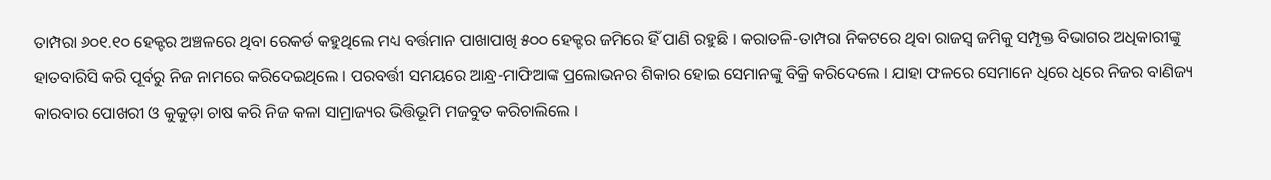ତାମ୍ପରା ୬୦୧.୧୦ ହେକ୍ଟର ଅଞ୍ଚଳରେ ଥିବା ରେକର୍ଡ କହୁଥିଲେ ମଧ୍ୟ ବର୍ତ୍ତମାନ ପାଖାପାଖି ୫୦୦ ହେକ୍ଟର ଜମିରେ ହିଁ ପାଣି ରହୁଛି । କରାତଳି-ତାମ୍ପରା ନିକଟରେ ଥିବା ରାଜସ୍ୱ ଜମିକୁ ସମ୍ପୃକ୍ତ ବିଭାଗର ଅଧିକାରୀଙ୍କୁ ହାତବାରିସି କରି ପୂର୍ବରୁ ନିଜ ନାମରେ କରିଦେଇଥିଲେ । ପରବର୍ତ୍ତୀ ସମୟରେ ଆନ୍ଧ୍ର-ମାଫିଆଙ୍କ ପ୍ରଲୋଭନର ଶିକାର ହୋଇ ସେମାନଙ୍କୁ ବିକ୍ରି କରିଦେଲେ । ଯାହା ଫଳରେ ସେମାନେ ଧିରେ ଧିରେ ନିଜର ବାଣିଜ୍ୟ କାରବାର ପୋଖରୀ ଓ କୁକୁଡ଼ା ଚାଷ କରି ନିଜ କଳା ସାମ୍ରାଜ୍ୟର ଭିତ୍ତିଭୂମି ମଜବୁତ କରିଚାଲିଲେ ।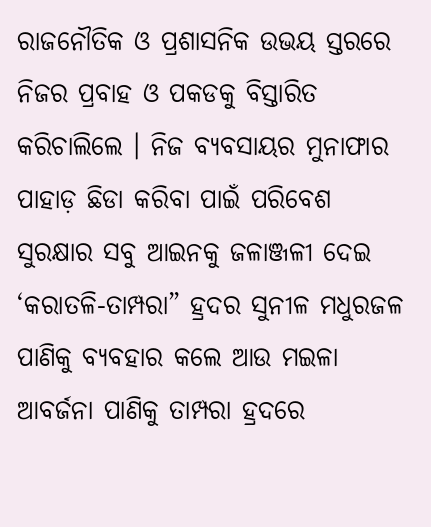ରାଜନୌତିକ ଓ ପ୍ରଶାସନିକ ଉଭୟ ସ୍ତରରେ ନିଜର ପ୍ରବାହ ଓ ପକଡକୁ ବିସ୍ତାରିତ କରିଚାଲିଲେ । ନିଜ ବ୍ୟବସାୟର ମୁନାଫାର ପାହାଡ଼ ଛିଡା କରିବା ପାଇଁ ପରିବେଶ ସୁରକ୍ଷାର ସବୁ ଆଇନକୁ ଜଳାଞ୍ଜଳୀ ଦେଇ ‘କରାତଳି-ତାମ୍ପରା” ହ୍ରଦର ସୁନୀଳ ମଧୁରଜଳ ପାଣିକୁ ବ୍ୟବହାର କଲେ ଆଉ ମଇଳା ଆବର୍ଜନା ପାଣିକୁ ତାମ୍ପରା ହ୍ରଦରେ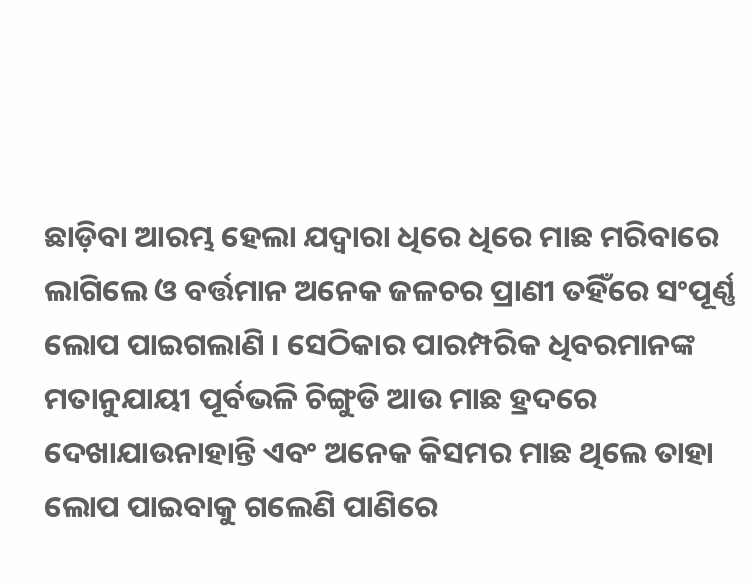ଛାଡ଼ିବା ଆରମ୍ଭ ହେଲା ଯଦ୍ୱାରା ଧିରେ ଧିରେ ମାଛ ମରିବାରେ ଲାଗିଲେ ଓ ବର୍ତ୍ତମାନ ଅନେକ ଜଳଚର ପ୍ରାଣୀ ତହିଁରେ ସଂପୂର୍ଣ୍ଣ ଲୋପ ପାଇଗଲାଣି । ସେଠିକାର ପାରମ୍ପରିକ ଧିବରମାନଙ୍କ ମତାନୁଯାୟୀ ପୂର୍ବଭଳି ଚିଙ୍ଗୁଡି ଆଉ ମାଛ ହ୍ରଦରେ ଦେଖାଯାଉନାହାନ୍ତି ଏବଂ ଅନେକ କିସମର ମାଛ ଥିଲେ ତାହା ଲୋପ ପାଇବାକୁ ଗଲେଣି ପାଣିରେ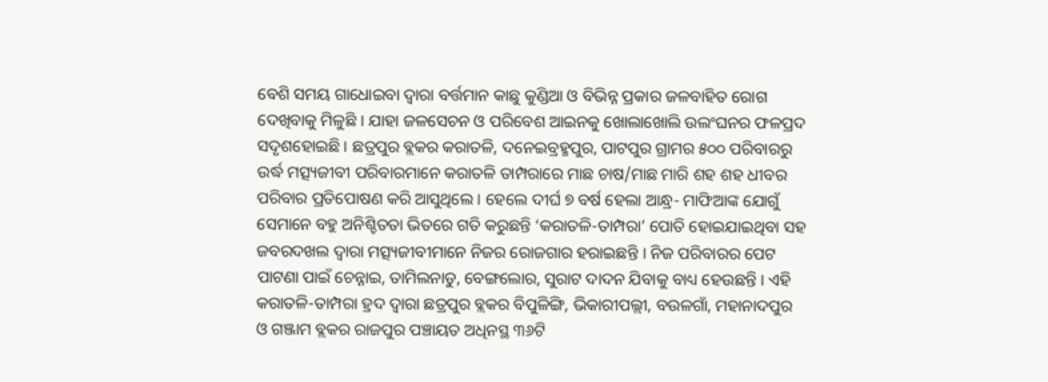ବେଶି ସମୟ ଗାଧୋଇବା ଦ୍ବାରା ବର୍ତ୍ତମାନ କାଛୁ କୁଣ୍ଡିଆ ଓ ବିଭିନ୍ନ ପ୍ରକାର ଜଳବାହିତ ରୋଗ ଦେଖିବାକୁ ମିଳୁଛି । ଯାହା ଜଳସେଚନ ଓ ପରିବେଶ ଆଇନକୁ ଖୋଲାଖୋଲି ଉଲଂଘନର ଫଳପ୍ରଦ ସଦୃଶହୋଇଛି । ଛତ୍ରପୁର ବ୍ଲକର କରାତଳି, ଦନେଇବ୍ରହ୍ମପୁର, ପାଟପୁର ଗ୍ରାମର ୫୦୦ ପରିବାରରୁ ଉର୍ଦ୍ଧ ମତ୍ସ୍ୟଜୀବୀ ପରିବାରମାନେ କରାତଳି ତାମ୍ପରାରେ ମାଛ ଚାଷ/ମାଛ ମାରି ଶହ ଶହ ଧୀବର ପରିବାର ପ୍ରତିପୋଷଣ କରି ଆସୁଥିଲେ । ହେଲେ ଦୀର୍ଘ ୭ ବର୍ଷ ହେଲା ଆନ୍ଧ୍ର- ମାଫିଆଙ୍କ ଯୋଗୁଁ ସେମାନେ ବହୁ ଅନିଶ୍ଚିତତା ଭିତରେ ଗତି କରୁଛନ୍ତି ‘କରାତଳି-ତାମ୍ପରା’ ପୋତି ହୋଇଯାଇଥିବା ସହ ଜବରଦଖଲ ଦ୍ଵାରା ମତ୍ସ୍ୟଜୀବୀମାନେ ନିଜର ରୋଜଗାର ହରାଇଛନ୍ତି । ନିଜ ପରିବାରର ପେଟ ପାଟଣା ପାଇଁ ଚେନ୍ନାଇ, ତାମିଲନାଡୁ, ବେଙ୍ଗଲୋର, ସୁରାଟ ଦାଦନ ଯିବାକୁ ବାଧ୍ୟ ହେଉଛନ୍ତି । ଏହି କରାତଳି-ତାମ୍ପରା ହ୍ରଦ ଦ୍ଵାରା ଛତ୍ରପୁର ବ୍ଲକର ବିପୁଳିଙ୍ଗି, ଭିକାରୀପଲ୍ଲୀ, ବଉଳଗାଁ, ମହାନାଦପୁର ଓ ଗଞ୍ଜାମ ବ୍ଲକର ରାଜପୁର ପଞ୍ଚାୟତ ଅଧିନସ୍ଥ ୩୬ଟି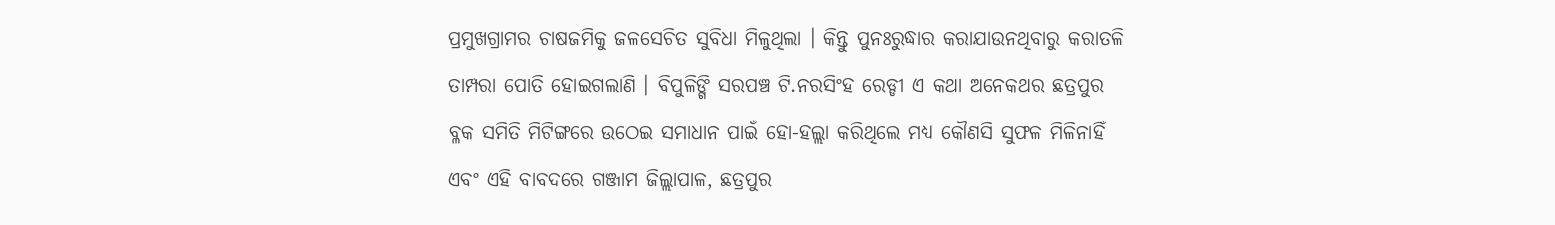ପ୍ରମୁଖଗ୍ରାମର ଚାଷଜମିକୁ ଜଳସେଚିତ ସୁବିଧା ମିଳୁଥିଲା । କିନ୍ତୁ ପୁନଃରୁଦ୍ଧାର କରାଯାଉନଥିବାରୁ କରାତଳି ତାମ୍ପରା ପୋତି ହୋଇଗଲାଣି । ବିପୁଳିଙ୍ଗି ସରପଞ୍ଚ ଟି.ନରସିଂହ ରେଡ୍ଡୀ ଏ କଥା ଅନେକଥର ଛତ୍ରପୁର ବ୍ଳକ ସମିତି ମିଟିଙ୍ଗରେ ଉଠେଇ ସମାଧାନ ପାଇଁ ହୋ-ହଲ୍ଲା କରିଥିଲେ ମଧ୍ୟ କୌଣସି ସୁଫଳ ମିଳିନାହିଁ ଏବଂ ଏହି ବାବଦରେ ଗଞ୍ଜାମ ଜିଲ୍ଲାପାଳ, ଛତ୍ରପୁର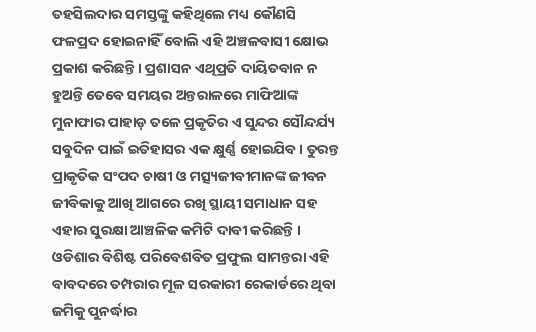ତହସିଲଦାର ସମସ୍ତଙ୍କୁ କହିଥିଲେ ମଧ୍ୟ କୌଣସି ଫଳପ୍ରଦ ହୋଇନାହିଁ ବୋଲି ଏହି ଅଞ୍ଚଳବାସୀ କ୍ଷୋଭ ପ୍ରକାଶ କରିଛନ୍ତି । ପ୍ରଶାସନ ଏଥିପ୍ରତି ଦାୟିତବାନ ନ ହୁଅନ୍ତି ତେବେ ସମୟର ଅନ୍ତରାଳରେ ମାଫିଆଙ୍କ ମୁନାଫାର ପାହାଡ଼ ତଳେ ପ୍ରକୃତିର ଏ ସୁନ୍ଦର ସୌନ୍ଦର୍ଯ୍ୟ ସବୁଦିନ ପାଇଁ ଇତିହାସର ଏକ କ୍ଷୁର୍ଣ୍ଣ ହୋଇଯିବ । ତୁରନ୍ତ ପ୍ରାକୃତିକ ସଂପଦ ଚାଷୀ ଓ ମତ୍ସ୍ୟଜୀବୀମାନଙ୍କ ଜୀବନ ଜୀବିକାକୁ ଆଖି ଆଗରେ ରଖି ସ୍ଥାୟୀ ସମାଧାନ ସହ ଏହାର ସୁରକ୍ଷା ଆଞ୍ଚଳିକ କମିଟି ଦାବୀ କରିଛନ୍ତି । ଓଡିଶାର ବିଶିଷ୍ଟ ପରିବେଶବିତ ପ୍ରଫୁଲ ସାମନ୍ତରା ଏହି ବାବଦରେ ତମ୍ପରାର ମୂଳ ସରକାରୀ ରେକାର୍ଡରେ ଥିବା ଜମିକୁ ପୁନର୍ଦ୍ଧାର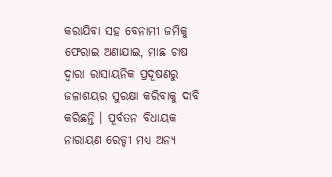କରାଯିବା ସହ ବେନାମୀ ଜମିକୁ ଫେରାଇ ଅଣାଯାଇ, ମାଛ ଚାଷ ଦ୍ଵାରା ରାସାୟନିକ ପ୍ରଦୂଷଣରୁ ଜଳାଶୟର ସୁରକ୍ଷା କରିବାକୁ ଦାବି କରିଛନ୍ତି । ପୂର୍ବତନ ବିଧାୟକ ନାରାୟଣ ରେଡ୍ଡୀ ମଧ୍ୟ ଅନ୍ୟ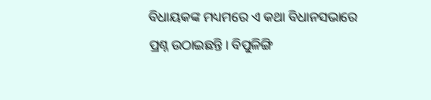ବିଧାୟକଙ୍କ ମଧ୍ୟମରେ ଏ କଥା ବିଧାନସଭାରେ ପ୍ରଶ୍ନ ଉଠାଇଛନ୍ତି। ବିପୁଳିଙ୍ଗି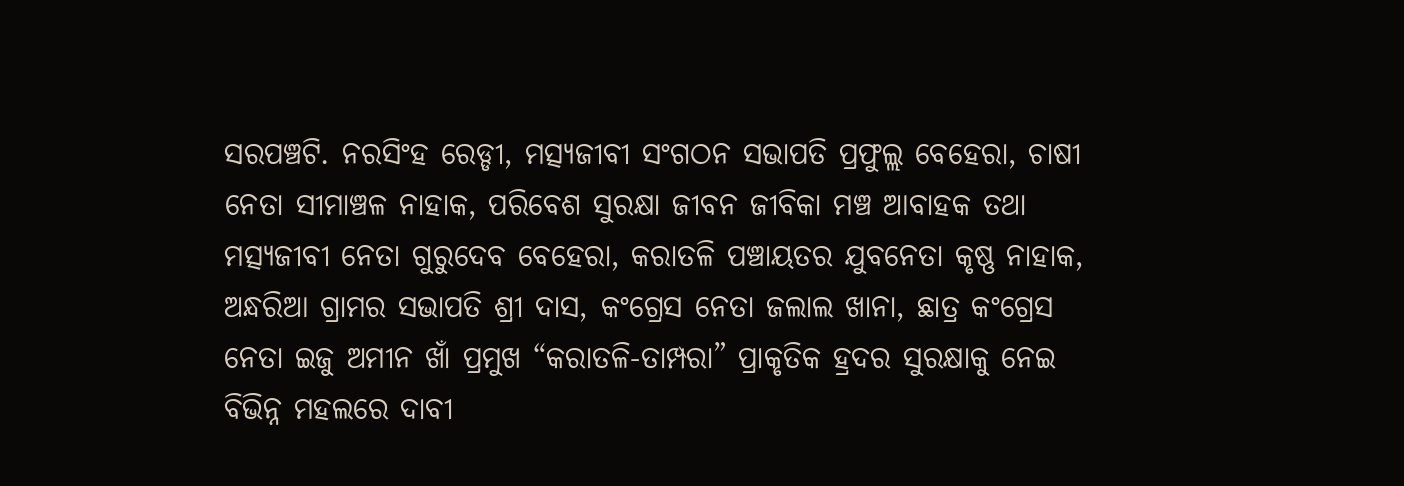ସରପଞ୍ଚଟି. ନରସିଂହ ରେଡ୍ଡୀ, ମତ୍ସ୍ୟଜୀବୀ ସଂଗଠନ ସଭାପତି ପ୍ରଫୁଲ୍ଲ ବେହେରା, ଚାଷୀ ନେତା ସୀମାଞ୍ଚଳ ନାହାକ, ପରିବେଶ ସୁରକ୍ଷା ଜୀବନ ଜୀବିକା ମଞ୍ଚ ଆବାହକ ତଥା ମତ୍ସ୍ୟଜୀବୀ ନେତା ଗୁରୁଦେବ ବେହେରା, କରାତଳି ପଞ୍ଚାୟତର ଯୁବନେତା କୃଷ୍ଣ ନାହାକ, ଅନ୍ଧରିଆ ଗ୍ରାମର ସଭାପତି ଶ୍ରୀ ଦାସ, କଂଗ୍ରେସ ନେତା ଜଲାଲ ଖାନା, ଛାତ୍ର କଂଗ୍ରେସ ନେତା ଇଜୁ ଅମୀନ ଖାଁ ପ୍ରମୁଖ “କରାତଳି-ତାମ୍ପରା” ପ୍ରାକୃତିକ ହ୍ରଦର ସୁରକ୍ଷାକୁ ନେଇ ବିଭିନ୍ନ ମହଲରେ ଦାବୀ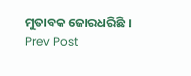ମୁତାବକ ଜୋରଧରିଛି ।
Prev Post